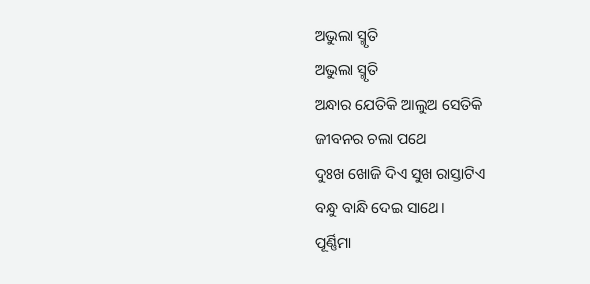ଅଭୁଲା ସ୍ମୃତି
ଅଭୁଲା ସ୍ମୃତି
ଅନ୍ଧାର ଯେତିକି ଆଲୁଅ ସେତିକି
ଜୀବନର ଚଲା ପଥେ
ଦୁଃଖ ଖୋଜି ଦିଏ ସୁଖ ରାସ୍ତାଟିଏ
ବନ୍ଧୁ ବାନ୍ଧି ଦେଇ ସାଥେ।
ପୂର୍ଣ୍ଣିମା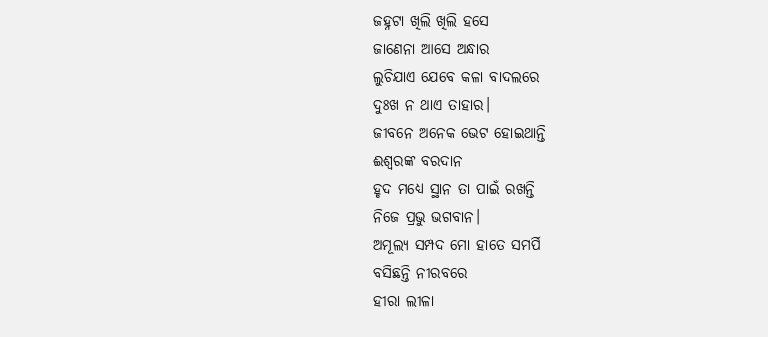ଜହ୍ନଟା ଖିଲି ଖିଲି ହସେ
ଜାଣେନା ଆସେ ଅନ୍ଧାର
ଲୁଚିଯାଏ ଯେବେ କଳା ବାଦଲରେ
ଦୁଃଖ ନ ଥାଏ ତାହାର।
ଜୀବନେ ଅନେକ ଭେଟ ହୋଇଥାନ୍ତି
ଈଶ୍ବରଙ୍କ ବରଦାନ
ହୃଦ ମଧ୍ୟେ ସ୍ଥାନ ତା ପାଇଁ ରଖନ୍ତି
ନିଜେ ପ୍ରଭୁ ଭଗବାନ।
ଅମୂଲ୍ୟ ସମ୍ପଦ ମୋ ହାତେ ସମର୍ପି
ବସିଛନ୍ତି ନୀରବରେ
ହୀରା ଲୀଳା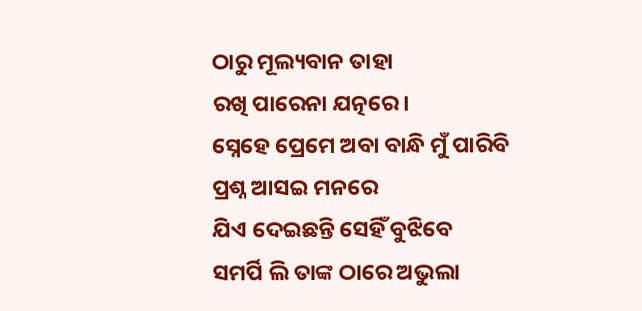ଠାରୁ ମୂଲ୍ୟବାନ ତାହା
ରଖି ପାରେନା ଯତ୍ନରେ।
ସ୍ନେହେ ପ୍ରେମେ ଅବା ବାନ୍ଧି ମୁଁ ପାରିବି
ପ୍ରଶ୍ନ ଆସଇ ମନରେ
ଯିଏ ଦେଇଛନ୍ତି ସେହିଁ ବୁଝିବେ
ସମର୍ପି ଲି ତାଙ୍କ ଠାରେ ଅଭୁଲା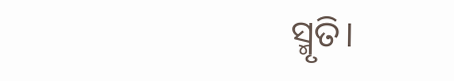ସ୍ମୃତି।